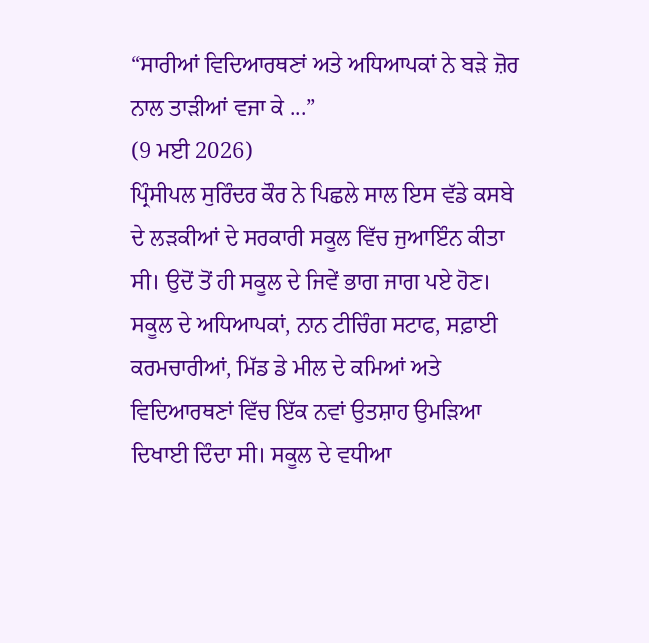“ਸਾਰੀਆਂ ਵਿਦਿਆਰਥਣਾਂ ਅਤੇ ਅਧਿਆਪਕਾਂ ਨੇ ਬੜੇ ਜ਼ੋਰ ਨਾਲ ਤਾੜੀਆਂ ਵਜਾ ਕੇ ...”
(9 ਮਈ 2026)
ਪ੍ਰਿੰਸੀਪਲ ਸੁਰਿੰਦਰ ਕੌਰ ਨੇ ਪਿਛਲੇ ਸਾਲ ਇਸ ਵੱਡੇ ਕਸਬੇ ਦੇ ਲੜਕੀਆਂ ਦੇ ਸਰਕਾਰੀ ਸਕੂਲ ਵਿੱਚ ਜੁਆਇੰਨ ਕੀਤਾ ਸੀ। ਉਦੋਂ ਤੋਂ ਹੀ ਸਕੂਲ ਦੇ ਜਿਵੇਂ ਭਾਗ ਜਾਗ ਪਏ ਹੋਣ। ਸਕੂਲ ਦੇ ਅਧਿਆਪਕਾਂ, ਨਾਨ ਟੀਚਿੰਗ ਸਟਾਫ, ਸਫ਼ਾਈ ਕਰਮਚਾਰੀਆਂ, ਮਿੱਡ ਡੇ ਮੀਲ ਦੇ ਕਮਿਆਂ ਅਤੇ ਵਿਦਿਆਰਥਣਾਂ ਵਿੱਚ ਇੱਕ ਨਵਾਂ ਉਤਸ਼ਾਹ ਉਮੜਿਆ ਦਿਖਾਈ ਦਿੰਦਾ ਸੀ। ਸਕੂਲ ਦੇ ਵਧੀਆ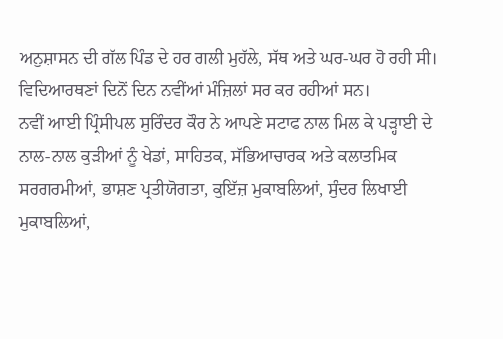ਅਨੁਸ਼ਾਸਨ ਦੀ ਗੱਲ ਪਿੰਡ ਦੇ ਹਰ ਗਲੀ ਮੁਹੱਲੇ, ਸੱਥ ਅਤੇ ਘਰ-ਘਰ ਹੋ ਰਹੀ ਸੀ। ਵਿਦਿਆਰਥਣਾਂ ਦਿਨੋਂ ਦਿਨ ਨਵੀਂਆਂ ਮੰਜ਼ਿਲਾਂ ਸਰ ਕਰ ਰਹੀਆਂ ਸਨ।
ਨਵੀਂ ਆਈ ਪ੍ਰਿੰਸੀਪਲ ਸੁਰਿੰਦਰ ਕੌਰ ਨੇ ਆਪਣੇ ਸਟਾਫ ਨਾਲ ਮਿਲ ਕੇ ਪੜ੍ਹਾਈ ਦੇ ਨਾਲ-ਨਾਲ ਕੁੜੀਆਂ ਨੂੰ ਖੇਡਾਂ, ਸਾਹਿਤਕ, ਸੱਭਿਆਚਾਰਕ ਅਤੇ ਕਲਾਤਮਿਕ ਸਰਗਰਮੀਆਂ, ਭਾਸ਼ਣ ਪ੍ਰਤੀਯੋਗਤਾ, ਕੁਇੱਜ਼ ਮੁਕਾਬਲਿਆਂ, ਸੁੰਦਰ ਲਿਖਾਈ ਮੁਕਾਬਲਿਆਂ,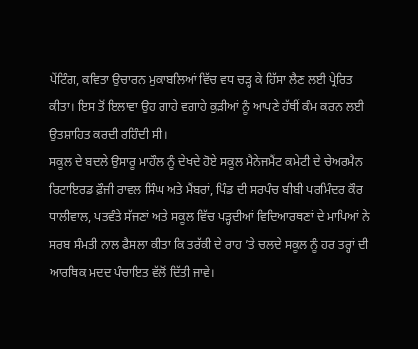ਪੇਂਟਿੰਗ, ਕਵਿਤਾ ਉਚਾਰਨ ਮੁਕਾਬਲਿਆਂ ਵਿੱਚ ਵਧ ਚੜ੍ਹ ਕੇ ਹਿੱਸਾ ਲੈਣ ਲਈ ਪ੍ਰੇਰਿਤ ਕੀਤਾ। ਇਸ ਤੋਂ ਇਲਾਵਾ ਉਹ ਗਾਹੇ ਵਗਾਹੇ ਕੁੜੀਆਂ ਨੂੰ ਆਪਣੇ ਹੱਥੀਂ ਕੰਮ ਕਰਨ ਲਈ ਉਤਸ਼ਾਹਿਤ ਕਰਦੀ ਰਹਿੰਦੀ ਸੀ।
ਸਕੂਲ ਦੇ ਬਦਲੇ ਉਸਾਰੂ ਮਾਹੌਲ ਨੂੰ ਦੇਖਦੇ ਹੋਏ ਸਕੂਲ ਮੈਨੇਜਮੈਂਟ ਕਮੇਟੀ ਦੇ ਚੇਅਰਮੈਨ ਰਿਟਾਇਰਡ ਫ਼ੌਜੀ ਰਾਵਲ ਸਿੰਘ ਅਤੇ ਮੈਂਬਰਾਂ, ਪਿੰਡ ਦੀ ਸਰਪੰਚ ਬੀਬੀ ਪਰਮਿੰਦਰ ਕੌਰ ਧਾਲੀਵਾਲ, ਪਤਵੰਤੇ ਸੱਜਣਾਂ ਅਤੇ ਸਕੂਲ ਵਿੱਚ ਪੜ੍ਹਦੀਆਂ ਵਿਦਿਆਰਥਣਾਂ ਦੇ ਮਾਪਿਆਂ ਨੇ ਸਰਬ ਸੰਮਤੀ ਨਾਲ ਫੈਸਲਾ ਕੀਤਾ ਕਿ ਤਰੱਕੀ ਦੇ ਰਾਹ ’ਤੇ ਚਲਦੇ ਸਕੂਲ ਨੂੰ ਹਰ ਤਰ੍ਹਾਂ ਦੀ ਆਰਥਿਕ ਮਦਦ ਪੰਚਾਇਤ ਵੱਲੋਂ ਦਿੱਤੀ ਜਾਵੇ।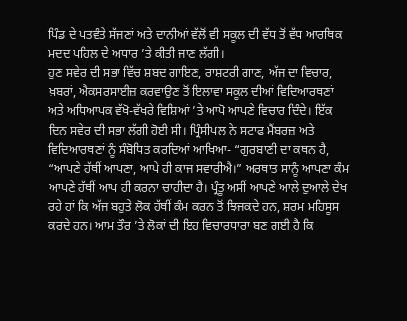ਪਿੰਡ ਦੇ ਪਤਵੰਤੇ ਸੱਜਣਾਂ ਅਤੇ ਦਾਨੀਆਂ ਵੱਲੋਂ ਵੀ ਸਕੂਲ ਦੀ ਵੱਧ ਤੋਂ ਵੱਧ ਆਰਥਿਕ ਮਦਦ ਪਹਿਲ ਦੇ ਅਧਾਰ ’ਤੇ ਕੀਤੀ ਜਾਣ ਲੱਗੀ।
ਹੁਣ ਸਵੇਰ ਦੀ ਸਭਾ ਵਿੱਚ ਸ਼ਬਦ ਗਾਇਣ, ਰਾਸ਼ਟਰੀ ਗਾਣ, ਅੱਜ ਦਾ ਵਿਚਾਰ, ਖ਼ਬਰਾਂ, ਐਕਸਰਸਾਈਜ਼ ਕਰਵਾਉਣ ਤੋਂ ਇਲਾਵਾ ਸਕੂਲ ਦੀਆਂ ਵਿਦਿਆਰਥਣਾਂ ਅਤੇ ਅਧਿਆਪਕ ਵੱਖੋ-ਵੱਖਰੇ ਵਿਸ਼ਿਆਂ ’ਤੇ ਆਪੋ ਆਪਣੇ ਵਿਚਾਰ ਦਿੰਦੇ। ਇੱਕ ਦਿਨ ਸਵੇਰ ਦੀ ਸਭਾ ਲੱਗੀ ਹੋਈ ਸੀ। ਪ੍ਰਿੰਸੀਪਲ ਨੇ ਸਟਾਫ ਮੈਂਬਰਜ਼ ਅਤੇ ਵਿਦਿਆਰਥਣਾਂ ਨੂੰ ਸੰਬੋਧਿਤ ਕਰਦਿਆਂ ਆਖਿਆ- “ਗੁਰਬਾਣੀ ਦਾ ਕਥਨ ਹੈ, “ਆਪਣੇ ਹੱਥੀਂ ਆਪਣਾ, ਆਪੇ ਹੀ ਕਾਜ ਸਵਾਰੀਐ।” ਅਰਥਾਤ ਸਾਨੂੰ ਆਪਣਾ ਕੰਮ ਆਪਣੇ ਹੱਥੀਂ ਆਪ ਹੀ ਕਰਨਾ ਚਾਹੀਦਾ ਹੈ। ਪ੍ਰੰਤੂ ਅਸੀਂ ਆਪਣੇ ਆਲੇ ਦੁਆਲੇ ਦੇਖ ਰਹੇ ਹਾਂ ਕਿ ਅੱਜ ਬਹੁਤੇ ਲੋਕ ਹੱਥੀਂ ਕੰਮ ਕਰਨ ਤੋਂ ਝਿਜਕਦੇ ਹਨ, ਸ਼ਰਮ ਮਹਿਸੂਸ ਕਰਦੇ ਹਨ। ਆਮ ਤੌਰ ’ਤੇ ਲੋਕਾਂ ਦੀ ਇਹ ਵਿਚਾਰਧਾਰਾ ਬਣ ਗਈ ਹੈ ਕਿ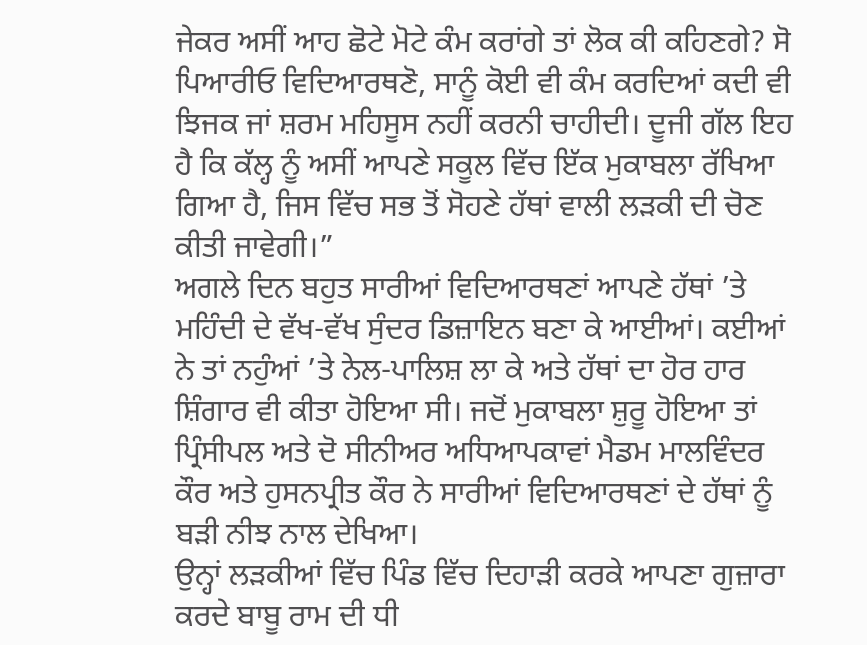ਜੇਕਰ ਅਸੀਂ ਆਹ ਛੋਟੇ ਮੋਟੇ ਕੰਮ ਕਰਾਂਗੇ ਤਾਂ ਲੋਕ ਕੀ ਕਹਿਣਗੇ? ਸੋ ਪਿਆਰੀਓ ਵਿਦਿਆਰਥਣੋ, ਸਾਨੂੰ ਕੋਈ ਵੀ ਕੰਮ ਕਰਦਿਆਂ ਕਦੀ ਵੀ ਝਿਜਕ ਜਾਂ ਸ਼ਰਮ ਮਹਿਸੂਸ ਨਹੀਂ ਕਰਨੀ ਚਾਹੀਦੀ। ਦੂਜੀ ਗੱਲ ਇਹ ਹੈ ਕਿ ਕੱਲ੍ਹ ਨੂੰ ਅਸੀਂ ਆਪਣੇ ਸਕੂਲ ਵਿੱਚ ਇੱਕ ਮੁਕਾਬਲਾ ਰੱਖਿਆ ਗਿਆ ਹੈ, ਜਿਸ ਵਿੱਚ ਸਭ ਤੋਂ ਸੋਹਣੇ ਹੱਥਾਂ ਵਾਲੀ ਲੜਕੀ ਦੀ ਚੋਣ ਕੀਤੀ ਜਾਵੇਗੀ।”
ਅਗਲੇ ਦਿਨ ਬਹੁਤ ਸਾਰੀਆਂ ਵਿਦਿਆਰਥਣਾਂ ਆਪਣੇ ਹੱਥਾਂ ’ਤੇ ਮਹਿੰਦੀ ਦੇ ਵੱਖ-ਵੱਖ ਸੁੰਦਰ ਡਿਜ਼ਾਇਨ ਬਣਾ ਕੇ ਆਈਆਂ। ਕਈਆਂ ਨੇ ਤਾਂ ਨਹੁੰਆਂ ’ਤੇ ਨੇਲ-ਪਾਲਿਸ਼ ਲਾ ਕੇ ਅਤੇ ਹੱਥਾਂ ਦਾ ਹੋਰ ਹਾਰ ਸ਼ਿੰਗਾਰ ਵੀ ਕੀਤਾ ਹੋਇਆ ਸੀ। ਜਦੋਂ ਮੁਕਾਬਲਾ ਸ਼ੁਰੂ ਹੋਇਆ ਤਾਂ ਪ੍ਰਿੰਸੀਪਲ ਅਤੇ ਦੋ ਸੀਨੀਅਰ ਅਧਿਆਪਕਾਵਾਂ ਮੈਡਮ ਮਾਲਵਿੰਦਰ ਕੌਰ ਅਤੇ ਹੁਸਨਪ੍ਰੀਤ ਕੌਰ ਨੇ ਸਾਰੀਆਂ ਵਿਦਿਆਰਥਣਾਂ ਦੇ ਹੱਥਾਂ ਨੂੰ ਬੜੀ ਨੀਝ ਨਾਲ ਦੇਖਿਆ।
ਉਨ੍ਹਾਂ ਲੜਕੀਆਂ ਵਿੱਚ ਪਿੰਡ ਵਿੱਚ ਦਿਹਾੜੀ ਕਰਕੇ ਆਪਣਾ ਗੁਜ਼ਾਰਾ ਕਰਦੇ ਬਾਬੂ ਰਾਮ ਦੀ ਧੀ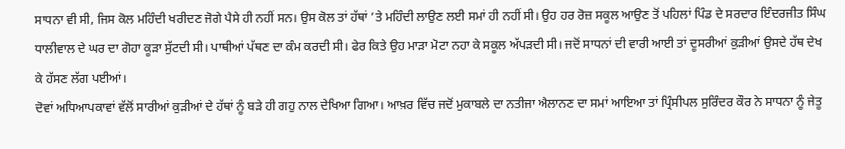ਸਾਧਨਾ ਵੀ ਸੀ, ਜਿਸ ਕੋਲ ਮਹਿੰਦੀ ਖਰੀਦਣ ਜੋਗੇ ਪੈਸੇ ਹੀ ਨਹੀਂ ਸਨ। ਉਸ ਕੋਲ ਤਾਂ ਹੱਥਾਂ ’ਤੇ ਮਹਿੰਦੀ ਲਾਉਣ ਲਈ ਸਮਾਂ ਹੀ ਨਹੀਂ ਸੀ। ਉਹ ਹਰ ਰੋਜ਼ ਸਕੂਲ ਆਉਣ ਤੋਂ ਪਹਿਲਾਂ ਪਿੰਡ ਦੇ ਸਰਦਾਰ ਇੰਦਰਜੀਤ ਸਿੰਘ ਧਾਲੀਵਾਲ ਦੇ ਘਰ ਦਾ ਗੋਹਾ ਕੂੜਾ ਸੁੱਟਦੀ ਸੀ। ਪਾਥੀਆਂ ਪੱਥਣ ਦਾ ਕੰਮ ਕਰਦੀ ਸੀ। ਫੇਰ ਕਿਤੇ ਉਹ ਮਾੜਾ ਮੋਟਾ ਨਹਾ ਕੇ ਸਕੂਲ ਅੱਪੜਦੀ ਸੀ। ਜਦੋਂ ਸਾਧਨਾਂ ਦੀ ਵਾਰੀ ਆਈ ਤਾਂ ਦੂਸਰੀਆਂ ਕੁੜੀਆਂ ਉਸਦੇ ਹੱਥ ਦੇਖ ਕੇ ਹੱਸਣ ਲੱਗ ਪਈਆਂ।
ਦੋਵਾਂ ਅਧਿਆਪਕਾਵਾਂ ਵੱਲੋਂ ਸਾਰੀਆਂ ਕੁੜੀਆਂ ਦੇ ਹੱਥਾਂ ਨੂੰ ਬੜੇ ਹੀ ਗਹੁ ਨਾਲ ਦੇਖਿਆ ਗਿਆ। ਆਖ਼ਰ ਵਿੱਚ ਜਦੋਂ ਮੁਕਾਬਲੇ ਦਾ ਨਤੀਜਾ ਐਲਾਨਣ ਦਾ ਸਮਾਂ ਆਇਆ ਤਾਂ ਪ੍ਰਿੰਸੀਪਲ ਸੁਰਿੰਦਰ ਕੌਰ ਨੇ ਸਾਧਨਾ ਨੂੰ ਜੇਤੂ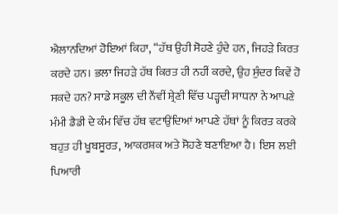ਐਲਾਨਦਿਆਂ ਹੋਇਆਂ ਕਿਹਾ, “ਹੱਥ ਉਹੀ ਸੋਹਣੇ ਹੁੰਦੇ ਹਨ, ਜਿਹੜੇ ਕਿਰਤ ਕਰਦੇ ਹਨ। ਭਲਾ ਜਿਹੜੇ ਹੱਥ ਕਿਰਤ ਹੀ ਨਹੀਂ ਕਰਦੇ, ਉਹ ਸੁੰਦਰ ਕਿਵੇਂ ਹੋ ਸਕਦੇ ਹਨ? ਸਾਡੇ ਸਕੂਲ ਦੀ ਨੌਂਵੀਂ ਸ਼੍ਰੇਣੀ ਵਿੱਚ ਪੜ੍ਹਦੀ ਸਾਧਨਾ ਨੇ ਆਪਣੇ ਮੰਮੀ ਡੈਡੀ ਦੇ ਕੰਮ ਵਿੱਚ ਹੱਥ ਵਟਾਉਂਦਿਆਂ ਆਪਣੇ ਹੱਥਾਂ ਨੂੰ ਕਿਰਤ ਕਰਕੇ ਬਹੁਤ ਹੀ ਖੂਬਸੂਰਤ, ਆਕਰਸ਼ਕ ਅਤੇ ਸੋਹਣੇ ਬਣਾਇਆ ਹੈ। ਇਸ ਲਈ ਪਿਆਰੀ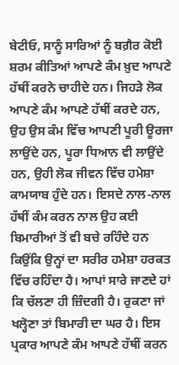ਬੇਟੀਓ, ਸਾਨੂੰ ਸਾਰਿਆਂ ਨੂੰ ਬਗ਼ੈਰ ਕੋਈ ਸ਼ਰਮ ਕੀਤਿਆਂ ਆਪਣੇ ਕੰਮ ਖ਼ੁਦ ਆਪਣੇ ਹੱਥੀਂ ਕਰਨੇ ਚਾਹੀਦੇ ਹਨ। ਜਿਹੜੇ ਲੋਕ ਆਪਣੇ ਕੰਮ ਆਪਣੇ ਹੱਥੀਂ ਕਰਦੇ ਹਨ, ਉਹ ਉਸ ਕੰਮ ਵਿੱਚ ਆਪਣੀ ਪੂਰੀ ਊਰਜਾ ਲਾਉਂਦੇ ਹਨ, ਪੂਰਾ ਧਿਆਨ ਵੀ ਲਾਉਂਦੇ ਹਨ, ਉਹੀ ਲੋਕ ਜੀਵਨ ਵਿੱਚ ਹਮੇਸ਼ਾ ਕਾਮਯਾਬ ਹੁੰਦੇ ਹਨ। ਇਸਦੇ ਨਾਲ-ਨਾਲ ਹੱਥੀਂ ਕੰਮ ਕਰਨ ਨਾਲ ਉਹ ਕਈ ਬਿਮਾਰੀਆਂ ਤੋਂ ਵੀ ਬਚੇ ਰਹਿੰਦੇ ਹਨ ਕਿਉਂਕਿ ਉਨ੍ਹਾਂ ਦਾ ਸਰੀਰ ਹਮੇਸ਼ਾ ਹਰਕਤ ਵਿੱਚ ਰਹਿੰਦਾ ਹੈ। ਆਪਾਂ ਸਾਰੇ ਜਾਣਦੇ ਹਾਂ ਕਿ ਚੱਲਣਾ ਹੀ ਜ਼ਿੰਦਗੀ ਹੈ। ਰੁਕਣਾ ਜਾਂ ਖਲ੍ਹੋਣਾ ਤਾਂ ਬਿਮਾਰੀ ਦਾ ਘਰ ਹੈ। ਇਸ ਪ੍ਰਕਾਰ ਆਪਣੇ ਕੰਮ ਆਪਣੇ ਹੱਥੀਂ ਕਰਨ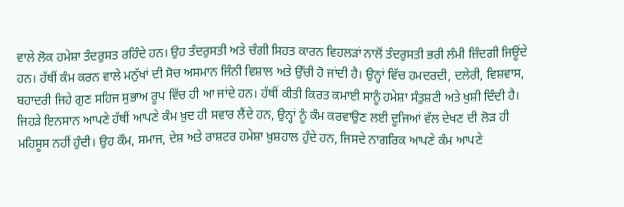ਵਾਲੇ ਲੋਕ ਹਮੇਸ਼ਾ ਤੰਦਰੁਸਤ ਰਹਿੰਦੇ ਹਨ। ਉਹ ਤੰਦਰੁਸਤੀ ਅਤੇ ਚੰਗੀ ਸਿਹਤ ਕਾਰਨ ਵਿਹਲੜਾਂ ਨਾਲੋਂ ਤੰਦਰੁਸਤੀ ਭਰੀ ਲੰਮੀ ਜ਼ਿੰਦਗੀ ਜਿਊਂਦੇ ਹਨ। ਹੱਥੀਂ ਕੰਮ ਕਰਨ ਵਾਲੇ ਮਨੁੱਖਾਂ ਦੀ ਸੋਚ ਅਸਮਾਨ ਜਿੰਨੀ ਵਿਸ਼ਾਲ ਅਤੇ ਉੱਚੀ ਹੋ ਜਾਂਦੀ ਹੈ। ਉਨ੍ਹਾਂ ਵਿੱਚ ਹਮਦਰਦੀ, ਦਲੇਰੀ, ਵਿਸ਼ਵਾਸ, ਬਹਾਦਰੀ ਜਿਹੇ ਗੁਣ ਸਹਿਜ ਸੁਭਾਅ ਰੂਪ ਵਿੱਚ ਹੀ ਆ ਜਾਂਦੇ ਹਨ। ਹੱਥੀਂ ਕੀਤੀ ਕਿਰਤ ਕਮਾਈ ਸਾਨੂੰ ਹਮੇਸ਼ਾ ਸੰਤੁਸ਼ਟੀ ਅਤੇ ਖੁਸ਼ੀ ਦਿੰਦੀ ਹੈ। ਜਿਹੜੇ ਇਨਸਾਨ ਆਪਣੇ ਹੱਥੀਂ ਆਪਣੇ ਕੰਮ ਖ਼ੁਦ ਹੀ ਸਵਾਰ ਲੈਂਦੇ ਹਨ, ਉਨ੍ਹਾਂ ਨੂੰ ਕੰਮ ਕਰਵਾਉਣ ਲਈ ਦੂਜਿਆਂ ਵੱਲ ਦੇਖਣ ਦੀ ਲੋੜ ਹੀ ਮਹਿਸੂਸ ਨਹੀਂ ਹੁੰਦੀ। ਉਹ ਕੌਮ, ਸਮਾਜ, ਦੇਸ਼ ਅਤੇ ਰਾਸ਼ਟਰ ਹਮੇਸ਼ਾ ਖ਼ੁਸ਼ਹਾਲ ਹੁੰਦੇ ਹਨ, ਜਿਸਦੇ ਨਾਗਰਿਕ ਆਪਣੇ ਕੰਮ ਆਪਣੇ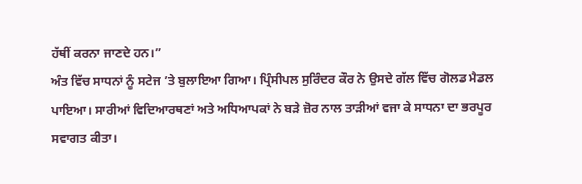ਹੱਥੀਂ ਕਰਨਾ ਜਾਣਦੇ ਹਨ।”
ਅੰਤ ਵਿੱਚ ਸਾਧਨਾਂ ਨੂੰ ਸਟੇਜ ’ਤੇ ਬੁਲਾਇਆ ਗਿਆ। ਪ੍ਰਿੰਸੀਪਲ ਸੁਰਿੰਦਰ ਕੌਰ ਨੇ ਉਸਦੇ ਗੱਲ ਵਿੱਚ ਗੋਲਡ ਮੈਡਲ ਪਾਇਆ। ਸਾਰੀਆਂ ਵਿਦਿਆਰਥਣਾਂ ਅਤੇ ਅਧਿਆਪਕਾਂ ਨੇ ਬੜੇ ਜ਼ੋਰ ਨਾਲ ਤਾੜੀਆਂ ਵਜਾ ਕੇ ਸਾਧਨਾ ਦਾ ਭਰਪੂਰ ਸਵਾਗਤ ਕੀਤਾ।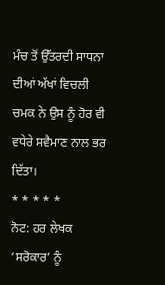ਮੰਚ ਤੋਂ ਉੱਤਰਦੀ ਸਾਧਨਾ ਦੀਆਂ ਅੱਖਾਂ ਵਿਚਲੀ ਚਮਕ ਨੇ ਉਸ ਨੂੰ ਹੋਰ ਵੀ ਵਧੇਰੇ ਸਵੈਮਾਣ ਨਾਲ ਭਰ ਦਿੱਤਾ।
* * * * *
ਨੋਟ: ਹਰ ਲੇਖਕ ‘ਸਰੋਕਾਰ’ ਨੂੰ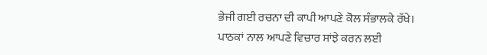ਭੇਜੀ ਗਈ ਰਚਨਾ ਦੀ ਕਾਪੀ ਆਪਣੇ ਕੋਲ ਸੰਭਾਲਕੇ ਰੱਖੇ।
ਪਾਠਕਾਂ ਨਾਲ ਆਪਣੇ ਵਿਚਾਰ ਸਾਂਝੇ ਕਰਨ ਲਈ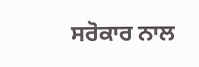ਸਰੋਕਾਰ ਨਾਲ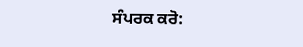ਸੰਪਰਕ ਕਰੋ: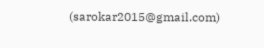(sarokar2015@gmail.com)